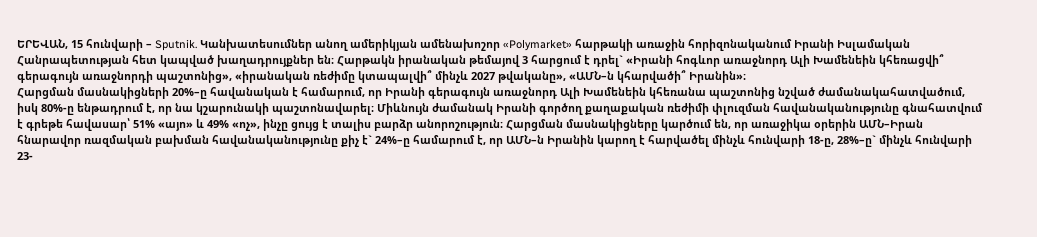ԵՐԵՎԱՆ, 15 հունվարի – Sputnik. Կանխատեսումներ անող ամերիկյան ամենախոշոր «Polymarket» հարթակի առաջին հորիզոնականում Իրանի Իսլամական Հանրապետության հետ կապված խաղադրույքներ են։ Հարթակն իրանական թեմայով 3 հարցում է դրել` «Իրանի հոգևոր առաջնորդ Ալի Խամենեին կհեռացվի՞ գերագույն առաջնորդի պաշտոնից», «իրանական ռեժիմը կտապալվի՞ մինչև 2027 թվականը», «ԱՄՆ–ն կհարվածի՞ Իրանին»։
Հարցման մասնակիցների 20%–ը հավանական է համարում, որ Իրանի գերագույն առաջնորդ Ալի Խամենեին կհեռանա պաշտոնից նշված ժամանակահատվածում, իսկ 80%-ը ենթադրում է, որ նա կշարունակի պաշտոնավարել։ Միևնույն ժամանակ Իրանի գործող քաղաքական ռեժիմի փլուզման հավանականությունը գնահատվում է գրեթե հավասար՝ 51% «այո» և 49% «ոչ», ինչը ցույց է տալիս բարձր անորոշություն։ Հարցման մասնակիցները կարծում են, որ առաջիկա օրերին ԱՄՆ–Իրան հնարավոր ռազմական բախման հավանականությունը քիչ է` 24%–ը համարում է, որ ԱՄՆ–ն Իրանին կարող է հարվածել մինչև հունվարի 18-ը, 28%–ը` մինչև հունվարի 23-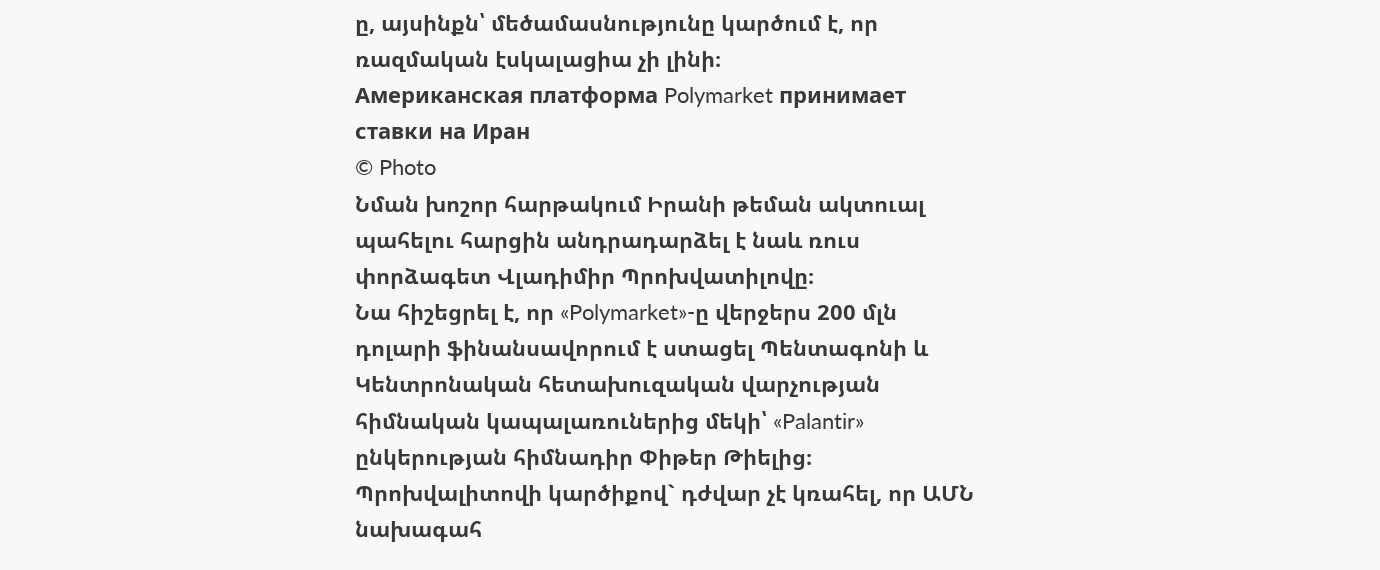ը, այսինքն՝ մեծամասնությունը կարծում է, որ ռազմական էսկալացիա չի լինի։
Американская платформа Polymarket принимает ставки на Иран
© Photo
Նման խոշոր հարթակում Իրանի թեման ակտուալ պահելու հարցին անդրադարձել է նաև ռուս փորձագետ Վլադիմիր Պրոխվատիլովը։
Նա հիշեցրել է, որ «Polymarket»-ը վերջերս 200 մլն դոլարի ֆինանսավորում է ստացել Պենտագոնի և Կենտրոնական հետախուզական վարչության հիմնական կապալառուներից մեկի՝ «Palantir» ընկերության հիմնադիր Փիթեր Թիելից։
Պրոխվալիտովի կարծիքով` դժվար չէ կռահել, որ ԱՄՆ նախագահ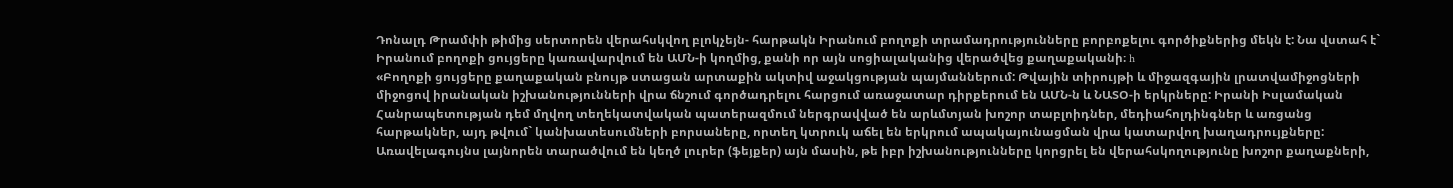Դոնալդ Թրամփի թիմից սերտորեն վերահսկվող բլոկչեյն- հարթակն Իրանում բողոքի տրամադրությունները բորբոքելու գործիքներից մեկն է: Նա վստահ է` Իրանում բողոքի ցույցերը կառավարվում են ԱՄՆ-ի կողմից, քանի որ այն սոցիալականից վերածվեց քաղաքականի։ h
«Բողոքի ցույցերը քաղաքական բնույթ ստացան արտաքին ակտիվ աջակցության պայմաններում: Թվային տիրույթի և միջազգային լրատվամիջոցների միջոցով իրանական իշխանությունների վրա ճնշում գործադրելու հարցում առաջատար դիրքերում են ԱՄՆ-ն և ՆԱՏՕ-ի երկրները: Իրանի Իսլամական Հանրապետության դեմ մղվող տեղեկատվական պատերազմում ներգրավված են արևմտյան խոշոր տաբլոիդներ, մեդիահոլդինգներ և առցանց հարթակներ, այդ թվում` կանխատեսումների բորսաները, որտեղ կտրուկ աճել են երկրում ապակայունացման վրա կատարվող խաղադրույքները: Առավելագույնս լայնորեն տարածվում են կեղծ լուրեր (ֆեյքեր) այն մասին, թե իբր իշխանությունները կորցրել են վերահսկողությունը խոշոր քաղաքների,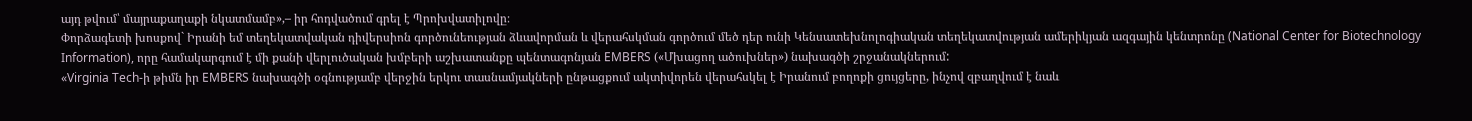այդ թվում՝ մայրաքաղաքի նկատմամբ»,– իր հոդվածում գրել է Պրոխվատիլովը։
Փորձագետի խոսքով` Իրանի եմ տեղեկատվական դիվերսիոն գործունեության ձևավորման և վերահսկման գործում մեծ դեր ունի Կենսատեխնոլոգիական տեղեկատվության ամերիկյան ազգային կենտրոնը (National Center for Biotechnology Information), որը համակարգում է մի քանի վերլուծական խմբերի աշխատանքը պենտագոնյան EMBERS («Մխացող ածուխներ») նախագծի շրջանակներում:
«Virginia Tech-ի թիմն իր EMBERS նախագծի օգնությամբ վերջին երկու տասնամյակների ընթացքում ակտիվորեն վերահսկել է Իրանում բողոքի ցույցերը, ինչով զբաղվում է նաև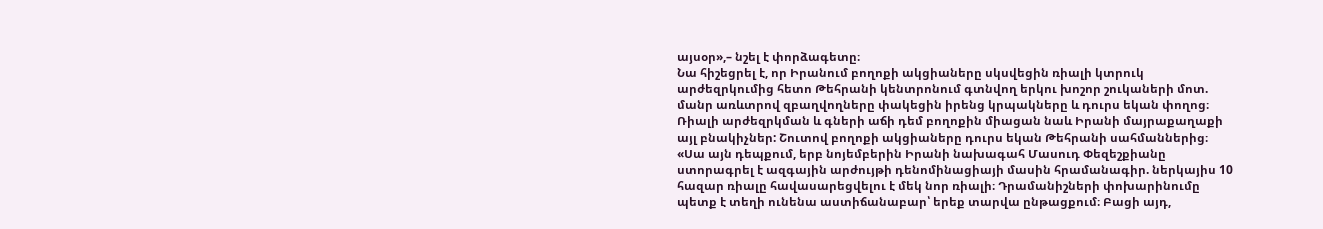այսօր»,– նշել է փորձագետը։
Նա հիշեցրել է, որ Իրանում բողոքի ակցիաները սկսվեցին ռիալի կտրուկ արժեզրկումից հետո Թեհրանի կենտրոնում գտնվող երկու խոշոր շուկաների մոտ. մանր առևտրով զբաղվողները փակեցին իրենց կրպակները և դուրս եկան փողոց։ Ռիալի արժեզրկման և գների աճի դեմ բողոքին միացան նաև Իրանի մայրաքաղաքի այլ բնակիչներ: Շուտով բողոքի ակցիաները դուրս եկան Թեհրանի սահմաններից։
«Սա այն դեպքում, երբ նոյեմբերին Իրանի նախագահ Մասուդ Փեզեշքիանը ստորագրել է ազգային արժույթի դենոմինացիայի մասին հրամանագիր. ներկայիս 10 հազար ռիալը հավասարեցվելու է մեկ նոր ռիալի։ Դրամանիշների փոխարինումը պետք է տեղի ունենա աստիճանաբար՝ երեք տարվա ընթացքում։ Բացի այդ,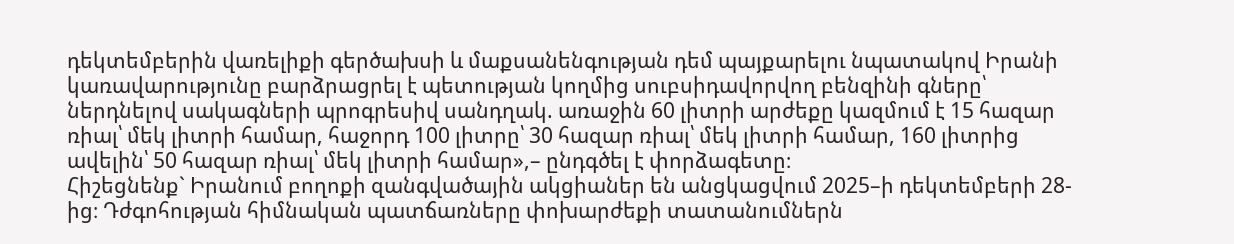դեկտեմբերին վառելիքի գերծախսի և մաքսանենգության դեմ պայքարելու նպատակով Իրանի կառավարությունը բարձրացրել է պետության կողմից սուբսիդավորվող բենզինի գները՝ ներդնելով սակագների պրոգրեսիվ սանդղակ. առաջին 60 լիտրի արժեքը կազմում է 15 հազար ռիալ՝ մեկ լիտրի համար, հաջորդ 100 լիտրը՝ 30 հազար ռիալ՝ մեկ լիտրի համար, 160 լիտրից ավելին՝ 50 հազար ռիալ՝ մեկ լիտրի համար»,– ընդգծել է փորձագետը։
Հիշեցնենք` Իրանում բողոքի զանգվածային ակցիաներ են անցկացվում 2025–ի դեկտեմբերի 28-ից։ Դժգոհության հիմնական պատճառները փոխարժեքի տատանումներն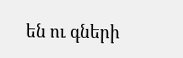են ու գների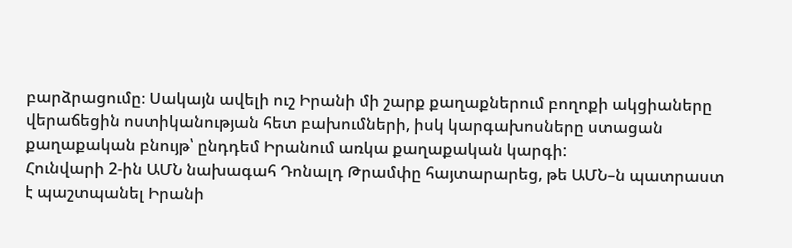բարձրացումը։ Սակայն ավելի ուշ Իրանի մի շարք քաղաքներում բողոքի ակցիաները վերաճեցին ոստիկանության հետ բախումների, իսկ կարգախոսները ստացան քաղաքական բնույթ՝ ընդդեմ Իրանում առկա քաղաքական կարգի:
Հունվարի 2-ին ԱՄՆ նախագահ Դոնալդ Թրամփը հայտարարեց, թե ԱՄՆ–ն պատրաստ է պաշտպանել Իրանի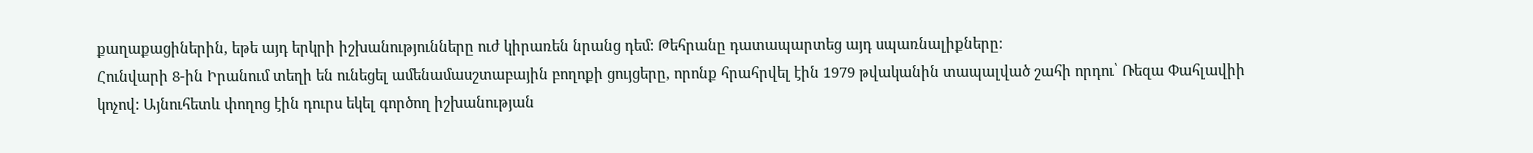քաղաքացիներին, եթե այդ երկրի իշխանությունները ուժ կիրառեն նրանց դեմ: Թեհրանը դատապարտեց այդ սպառնալիքները։
Հունվարի 8-ին Իրանում տեղի են ունեցել ամենամասշտաբային բողոքի ցույցերը, որոնք հրահրվել էին 1979 թվականին տապալված շահի որդու՝ Ռեզա Փահլավիի կոչով: Այնուհետև փողոց էին դուրս եկել գործող իշխանության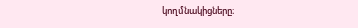կողմնակիցները։